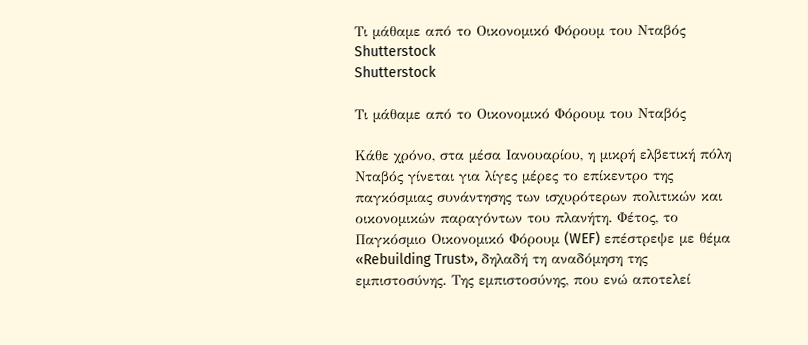Τι μάθαμε από το Οικονομικό Φόρουμ του Νταβός
Shutterstock
Shutterstock

Τι μάθαμε από το Οικονομικό Φόρουμ του Νταβός

Κάθε χρόνο, στα μέσα Ιανουαρίου, η μικρή ελβετική πόλη Νταβός γίνεται για λίγες μέρες το επίκεντρο της παγκόσμιας συνάντησης των ισχυρότερων πολιτικών και οικονομικών παραγόντων του πλανήτη. Φέτος, το Παγκόσμιο Οικονομικό Φόρουμ (WEF) επέστρεψε με θέμα «Rebuilding Trust», δηλαδή τη αναδόμηση της εμπιστοσύνης. Της εμπιστοσύνης, που ενώ αποτελεί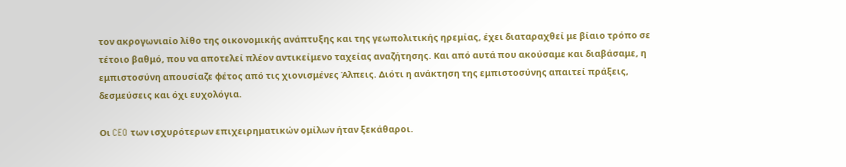τον ακρογωνιαίο λίθο της οικονομικής ανάπτυξης και της γεωπολιτικής ηρεμίας, έχει διαταραχθεί με βίαιο τρόπο σε τέτοιο βαθμό, που να αποτελεί πλέον αντικείμενο ταχείας αναζήτησης. Και από αυτά που ακούσαμε και διαβάσαμε, η εμπιστοσύνη απουσίαζε φέτος από τις χιονισμένες Άλπεις. Διότι η ανάκτηση της εμπιστοσύνης απαιτεί πράξεις, δεσμεύσεις και όχι ευχολόγια.

Οι CEO των ισχυρότερων επιχειρηματικών ομίλων ήταν ξεκάθαροι.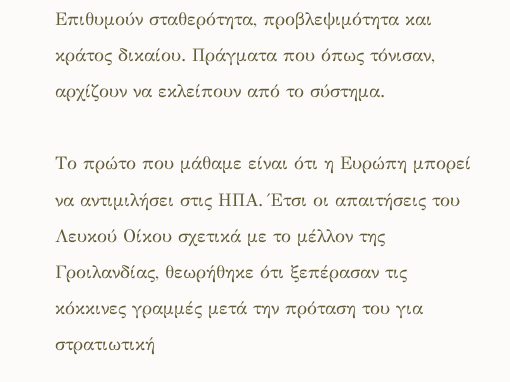Επιθυμούν σταθερότητα, προβλεψιμότητα και κράτος δικαίου. Πράγματα που όπως τόνισαν, αρχίζουν να εκλείπουν από το σύστημα.

Το πρώτο που μάθαμε είναι ότι η Ευρώπη μπορεί να αντιμιλήσει στις ΗΠΑ. Έτσι οι απαιτήσεις του Λευκού Οίκου σχετικά με το μέλλον της Γροιλανδίας, θεωρήθηκε ότι ξεπέρασαν τις κόκκινες γραμμές μετά την πρόταση του για στρατιωτική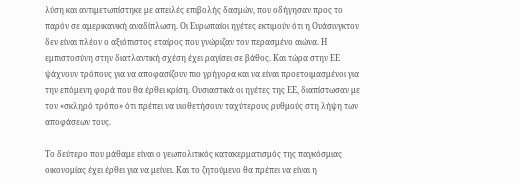λύση και αντιμετωπίστηκε με απειλές επιβολής δασμών, που οδήγησαν προς το παρόν σε αμερικανική αναδίπλωση. Οι Ευρωπαίοι ηγέτες εκτιμούν ότι η Ουάσινγκτον δεν είναι πλέον ο αξιόπιστος εταίρος που γνώριζαν τον περασμένο αιώνα. Η εμπιστοσύνη στην διατλαντική σχέση έχει ραγίσει σε βάθος. Και τώρα στην ΕΕ ψάχνουν τρόπους για να αποφασίζουν πιο γρήγορα και να είναι προετοιμασμένοι για την επόμενη φορά που θα έρθει κρίση. Ουσιαστικά οι ηγέτες της ΕΕ, διαπίστωσαν με τον «σκληρό τρόπο» ότι πρέπει να υιοθετήσουν ταχύτερους ρυθμούς στη λήψη των αποφάσεων τους.

Το δεύτερο που μάθαμε είναι ο γεωπολιτικός κατακερματισμός της παγκόσμιας οικονομίας έχει έρθει για να μείνει. Και το ζητούμενο θα πρέπει να είναι η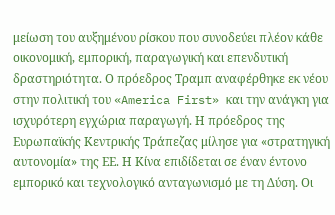μείωση του αυξημένου ρίσκου που συνοδεύει πλέον κάθε οικονομική, εμπορική, παραγωγική και επενδυτική δραστηριότητα. Ο πρόεδρος Τραμπ αναφέρθηκε εκ νέου στην πολιτική του «America First» και την ανάγκη για ισχυρότερη εγχώρια παραγωγή. Η πρόεδρος της Ευρωπαϊκής Κεντρικής Τράπεζας μίλησε για «στρατηγική αυτονομία» της ΕΕ. Η Κίνα επιδίδεται σε έναν έντονο εμπορικό και τεχνολογικό ανταγωνισμό με τη Δύση. Οι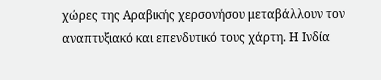χώρες της Αραβικής χερσονήσου μεταβάλλουν τον αναπτυξιακό και επενδυτικό τους χάρτη. Η Ινδία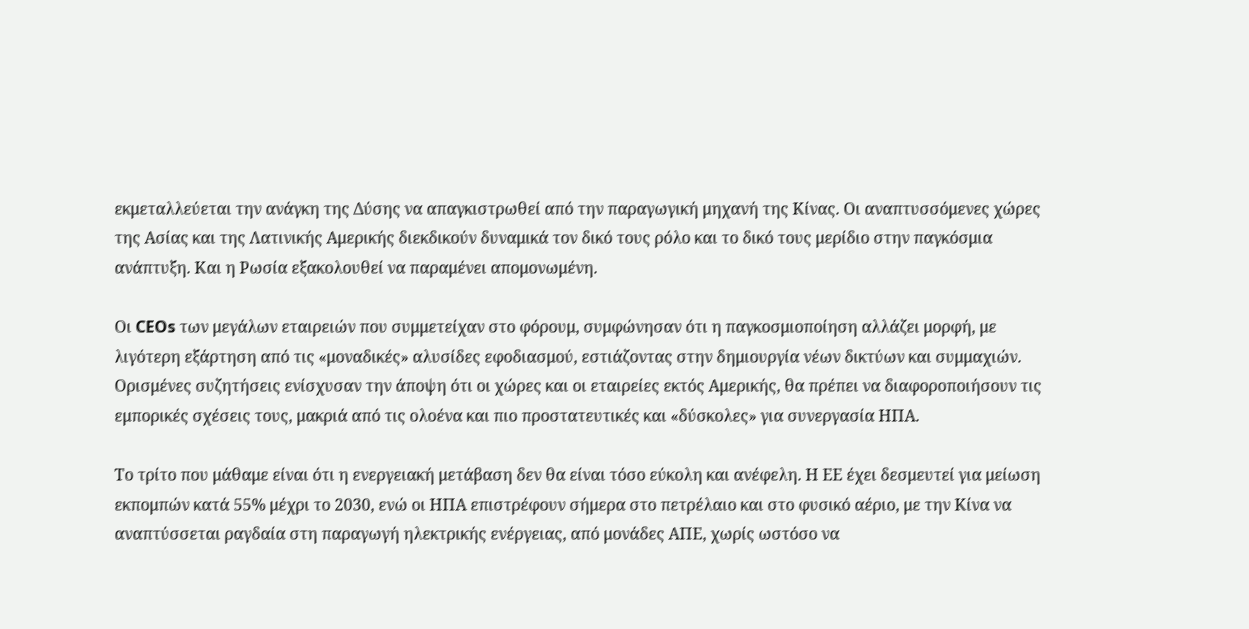εκμεταλλεύεται την ανάγκη της Δύσης να απαγκιστρωθεί από την παραγωγική μηχανή της Κίνας. Οι αναπτυσσόμενες χώρες της Ασίας και της Λατινικής Αμερικής διεκδικούν δυναμικά τον δικό τους ρόλο και το δικό τους μερίδιο στην παγκόσμια ανάπτυξη. Και η Ρωσία εξακολουθεί να παραμένει απομονωμένη.

Οι CEOs των μεγάλων εταιρειών που συμμετείχαν στο φόρουμ, συμφώνησαν ότι η παγκοσμιοποίηση αλλάζει μορφή, με λιγότερη εξάρτηση από τις «μοναδικές» αλυσίδες εφοδιασμού, εστιάζοντας στην δημιουργία νέων δικτύων και συμμαχιών. Ορισμένες συζητήσεις ενίσχυσαν την άποψη ότι οι χώρες και οι εταιρείες εκτός Αμερικής, θα πρέπει να διαφοροποιήσουν τις εμπορικές σχέσεις τους, μακριά από τις ολοένα και πιο προστατευτικές και «δύσκολες» για συνεργασία ΗΠΑ.

Το τρίτο που μάθαμε είναι ότι η ενεργειακή μετάβαση δεν θα είναι τόσο εύκολη και ανέφελη. Η ΕΕ έχει δεσμευτεί για μείωση εκπομπών κατά 55% μέχρι το 2030, ενώ οι ΗΠΑ επιστρέφουν σήμερα στο πετρέλαιο και στο φυσικό αέριο, με την Κίνα να αναπτύσσεται ραγδαία στη παραγωγή ηλεκτρικής ενέργειας, από μονάδες ΑΠΕ, χωρίς ωστόσο να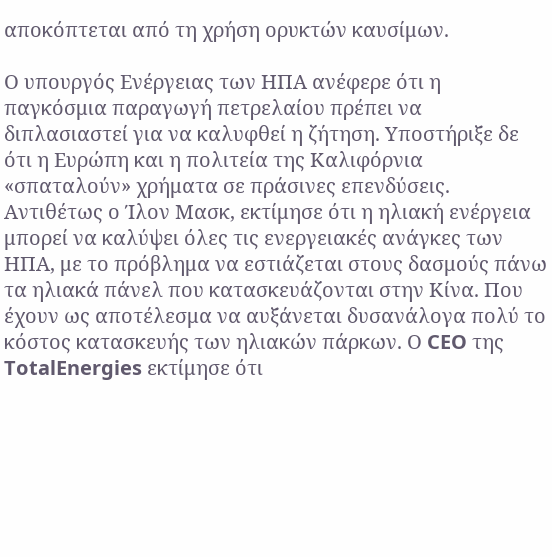αποκόπτεται από τη χρήση ορυκτών καυσίμων.

Ο υπουργός Ενέργειας των ΗΠΑ ανέφερε ότι η παγκόσμια παραγωγή πετρελαίου πρέπει να διπλασιαστεί για να καλυφθεί η ζήτηση. Υποστήριξε δε ότι η Ευρώπη και η πολιτεία της Καλιφόρνια «σπαταλούν» χρήματα σε πράσινες επενδύσεις. Αντιθέτως ο Ίλον Μασκ, εκτίμησε ότι η ηλιακή ενέργεια μπορεί να καλύψει όλες τις ενεργειακές ανάγκες των ΗΠΑ, με το πρόβλημα να εστιάζεται στους δασμούς πάνω τα ηλιακά πάνελ που κατασκευάζονται στην Κίνα. Που έχουν ως αποτέλεσμα να αυξάνεται δυσανάλογα πολύ το κόστος κατασκευής των ηλιακών πάρκων. Ο CEO της TotalEnergies εκτίμησε ότι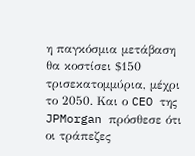η παγκόσμια μετάβαση θα κοστίσει $150 τρισεκατομμύρια, μέχρι το 2050. Και ο CEO της JPMorgan πρόσθεσε ότι οι τράπεζες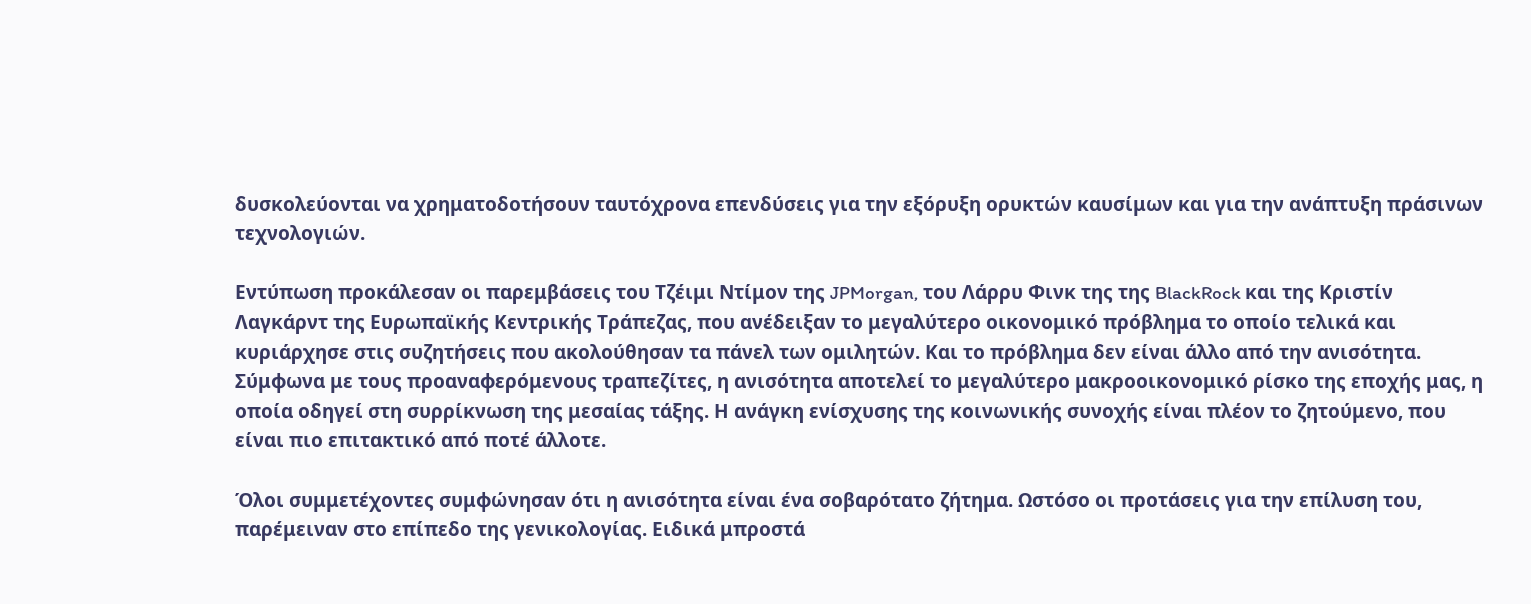δυσκολεύονται να χρηματοδοτήσουν ταυτόχρονα επενδύσεις για την εξόρυξη ορυκτών καυσίμων και για την ανάπτυξη πράσινων τεχνολογιών.

Εντύπωση προκάλεσαν οι παρεμβάσεις του Τζέιμι Ντίμον της JPMorgan, του Λάρρυ Φινκ της της BlackRock και της Κριστίν Λαγκάρντ της Ευρωπαϊκής Κεντρικής Τράπεζας, που ανέδειξαν το μεγαλύτερο οικονομικό πρόβλημα το οποίο τελικά και κυριάρχησε στις συζητήσεις που ακολούθησαν τα πάνελ των ομιλητών. Και το πρόβλημα δεν είναι άλλο από την ανισότητα. Σύμφωνα με τους προαναφερόμενους τραπεζίτες, η ανισότητα αποτελεί το μεγαλύτερο μακροοικονομικό ρίσκο της εποχής μας, η οποία οδηγεί στη συρρίκνωση της μεσαίας τάξης. Η ανάγκη ενίσχυσης της κοινωνικής συνοχής είναι πλέον το ζητούμενο, που είναι πιο επιτακτικό από ποτέ άλλοτε.

Όλοι συμμετέχοντες συμφώνησαν ότι η ανισότητα είναι ένα σοβαρότατο ζήτημα. Ωστόσο οι προτάσεις για την επίλυση του, παρέμειναν στο επίπεδο της γενικολογίας. Ειδικά μπροστά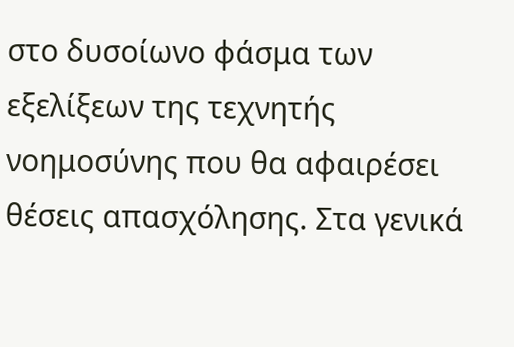στο δυσοίωνο φάσμα των εξελίξεων της τεχνητής νοημοσύνης που θα αφαιρέσει θέσεις απασχόλησης. Στα γενικά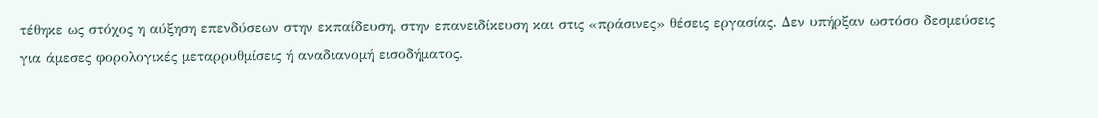τέθηκε ως στόχος η αύξηση επενδύσεων στην εκπαίδευση, στην επανειδίκευση και στις «πράσινες» θέσεις εργασίας. Δεν υπήρξαν ωστόσο δεσμεύσεις για άμεσες φορολογικές μεταρρυθμίσεις ή αναδιανομή εισοδήματος.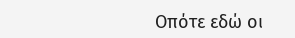Οπότε εδώ οι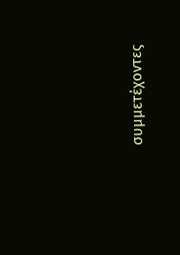συμμετέχοντες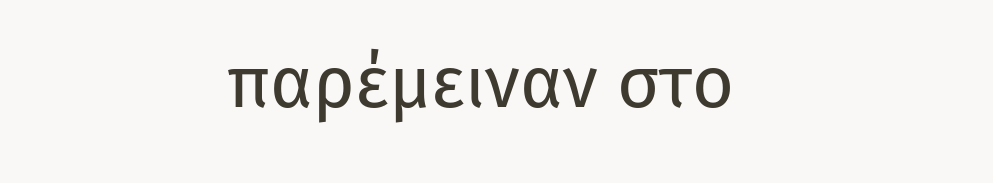παρέμειναν στο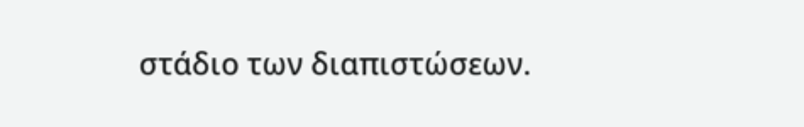στάδιο των διαπιστώσεων.